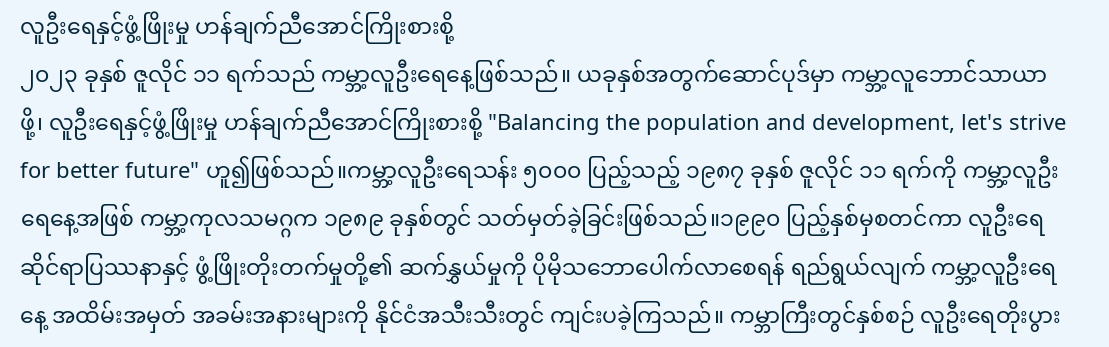လူဦးရေနှင့်ဖွံ့ဖြိုးမှု ဟန်ချက်ညီအောင်ကြိုးစားစို့
၂၀၂၃ ခုနှစ် ဇူလိုင် ၁၁ ရက်သည် ကမ္ဘာ့လူဦးရေနေ့ဖြစ်သည်။ ယခုနှစ်အတွက်ဆောင်ပုဒ်မှာ ကမ္ဘာ့လူဘောင်သာယာဖို့၊ လူဦးရေနှင့်ဖွံ့ဖြိုးမှု ဟန်ချက်ညီအောင်ကြိုးစားစို့ "Balancing the population and development, let's strive for better future" ဟူ၍ဖြစ်သည်။ကမ္ဘာ့လူဦးရေသန်း ၅၀၀၀ ပြည့်သည့် ၁၉၈၇ ခုနှစ် ဇူလိုင် ၁၁ ရက်ကို ကမ္ဘာ့လူဦးရေနေ့အဖြစ် ကမ္ဘာ့ကုလသမဂ္ဂက ၁၉၈၉ ခုနှစ်တွင် သတ်မှတ်ခဲ့ခြင်းဖြစ်သည်။၁၉၉၀ ပြည့်နှစ်မှစတင်ကာ လူဦးရေဆိုင်ရာပြဿနာနှင့် ဖွံ့ဖြိုးတိုးတက်မှုတို့၏ ဆက်နွှယ်မှုကို ပိုမိုသဘောပေါက်လာစေရန် ရည်ရွယ်လျက် ကမ္ဘာ့လူဦးရေနေ့ အထိမ်းအမှတ် အခမ်းအနားများကို နိုင်ငံအသီးသီးတွင် ကျင်းပခဲ့ကြသည်။ ကမ္ဘာကြီးတွင်နှစ်စဉ် လူဦးရေတိုးပွား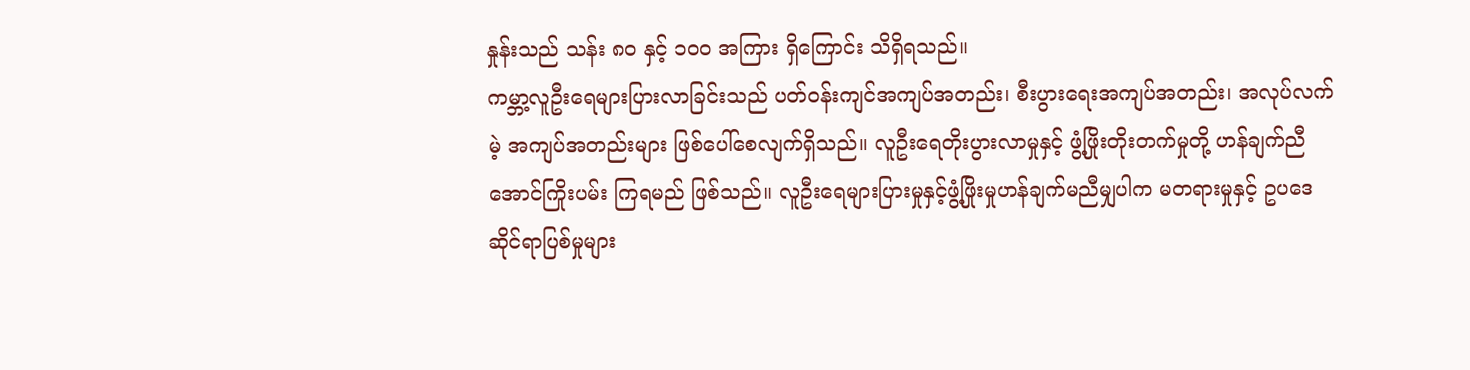နှုန်းသည် သန်း ၈၀ နှင့် ၁၀၀ အကြား ရှိကြောင်း သိရှိရသည်။
ကမ္ဘာ့လူဦးရေများပြားလာခြင်းသည် ပတ်ဝန်းကျင်အကျပ်အတည်း၊ စီးပွားရေးအကျပ်အတည်း၊ အလုပ်လက်မဲ့ အကျပ်အတည်းများ ဖြစ်ပေါ်စေလျက်ရှိသည်။ လူဦးရေတိုးပွားလာမှုနှင့် ဖွံ့ဖြိုးတိုးတက်မှုတို့ ဟန်ချက်ညီအောင်ကြိုးပမ်း ကြရမည် ဖြစ်သည်။ လူဦးရေများပြားမှုနှင့်ဖွံ့ဖြိုးမှုဟန်ချက်မညီမျှပါက မတရားမှုနှင့် ဥပဒေဆိုင်ရာပြစ်မှုများ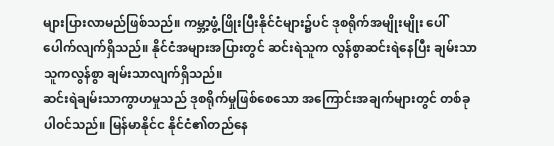များပြားလာမည်ဖြစ်သည်။ ကမ္ဘာ့ဖွံ့ဖြိုးပြီးနိုင်ငံများ၌ပင် ဒုစရိုက်အမျိုးမျိုး ပေါ်ပေါက်လျက်ရှိသည်။ နိုင်ငံအများအပြားတွင် ဆင်းရဲသူက လွန်စွာဆင်းရဲနေပြီး ချမ်းသာသူကလွန်စွာ ချမ်းသာလျက်ရှိသည်။
ဆင်းရဲချမ်းသာကွာဟမှုသည် ဒုစရိုက်မှုဖြစ်စေသော အကြောင်းအချက်များတွင် တစ်ခုပါဝင်သည်။ မြန်မာနိုင်င နိုင်ငံ၏တည်နေ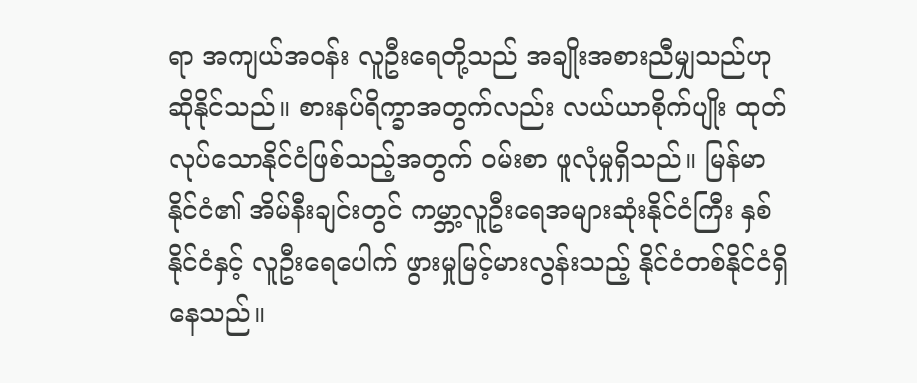ရာ အကျယ်အဝန်း လူဦးရေတို့သည် အချိုးအစားညီမျှသည်ဟု ဆိုနိုင်သည်။ စားနပ်ရိက္ခာအတွက်လည်း လယ်ယာစိုက်ပျိုး ထုတ်လုပ်သောနိုင်ငံဖြစ်သည့်အတွက် ဝမ်းစာ ဖူလုံမှုရှိသည်။ မြန်မာနိုင်ငံ၏ အိမ်နီးချင်းတွင် ကမ္ဘာ့လူဦးရေအများဆုံးနိုင်ငံကြီး နှစ်နိုင်ငံနှင့် လူဦးရေပေါက် ဖွားမှုမြင့်မားလွန်းသည့် နိုင်ငံတစ်နိုင်ငံရှိနေသည်။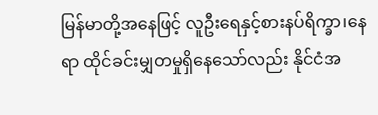မြန်မာတို့အနေဖြင့် လူဦးရေနှင့်စားနပ်ရိက္ခာ၊နေရာ ထိုင်ခင်းမျှတမှုရှိနေသော်လည်း နိုင်ငံအ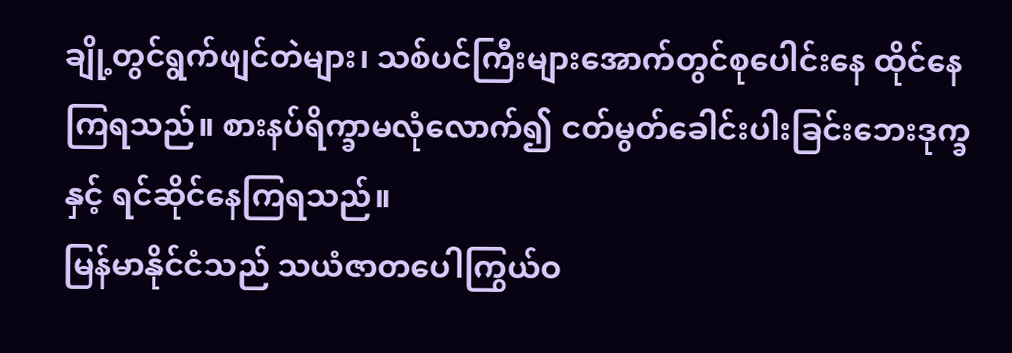ချို့တွင်ရွက်ဖျင်တဲများ၊ သစ်ပင်ကြီးများအောက်တွင်စုပေါင်းနေ ထိုင်နေကြရသည်။ စားနပ်ရိက္ခာမလုံလောက်၍ ငတ်မွတ်ခေါင်းပါးခြင်းဘေးဒုက္ခနှင့် ရင်ဆိုင်နေကြရသည်။
မြန်မာနိုင်ငံသည် သယံဇာတပေါကြွယ်ဝ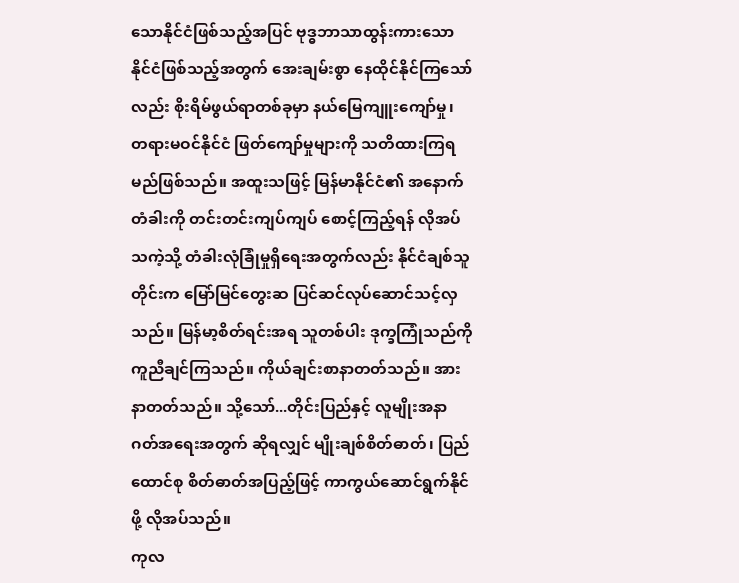သောနိုင်ငံဖြစ်သည့်အပြင် ဗုဒ္ဓဘာသာထွန်းကားသော နိုင်ငံဖြစ်သည့်အတွက် အေးချမ်းစွာ နေထိုင်နိုင်ကြသော်လည်း စိုးရိမ်ဖွယ်ရာတစ်ခုမှာ နယ်မြေကျူးကျော်မှု၊ တရားမဝင်နိုင်ငံ ဖြတ်ကျော်မှုများကို သတိထားကြရမည်ဖြစ်သည်။ အထူးသဖြင့် မြန်မာနိုင်ငံ၏ အနောက်တံခါးကို တင်းတင်းကျပ်ကျပ် စောင့်ကြည့်ရန် လိုအပ်သကဲ့သို့ တံခါးလုံခြုံမှုရှိရေးအတွက်လည်း နိုင်ငံချစ်သူတိုင်းက မြော်မြင်တွေးဆ ပြင်ဆင်လုပ်ဆောင်သင့်လှသည်။ မြန်မာ့စိတ်ရင်းအရ သူတစ်ပါး ဒုက္ခကြုံသည်ကို ကူညီချင်ကြသည်။ ကိုယ်ချင်းစာနာတတ်သည်။ အားနာတတ်သည်။ သို့သော်...တိုင်းပြည်နှင့် လူမျိုးအနာဂတ်အရေးအတွက် ဆိုရလျှင် မျိုးချစ်စိတ်ဓာတ်၊ ပြည်ထောင်စု စိတ်ဓာတ်အပြည့်ဖြင့် ကာကွယ်ဆောင်ရွက်နိုင်ဖို့ လိုအပ်သည်။
ကုလ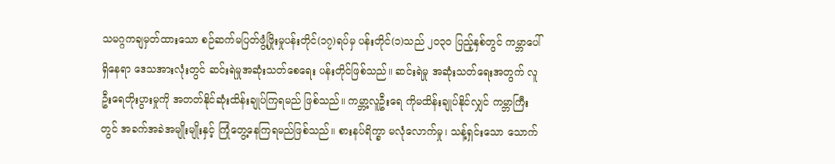သမဂ္ဂကချမှတ်ထားသော စဉ်ဆက်မပြတ်ဖွံ့ဖြိုးမှုပန်းတိုင်(၁၇)ရပ်မှ ပန်းတိုင်(၁)သည် ၂၀၃၀ ပြည့်နှစ်တွင် ကမ္ဘာပေါ်ရှိနေရာ ဒေသအားလုံးတွင် ဆင်းရဲမှုအဆုံးသတ်စေရေး ပန်းတိုင်ဖြစ်သည်။ ဆင်းရဲမှု အဆုံးသတ်ရေးအတွက် လူဦးရေတိုးပွားမှုကို အတတ်နိုင်ဆုံးထိန်းချုပ်ကြရမည် ဖြစ်သည်။ ကမ္ဘာ့လူဦးရေ ကိုမထိန်းချုပ်နိုင်လျှင် ကမ္ဘာကြီးတွင် အခက်အခဲအမျိုးမျိုးနှင့် ကြုံတွေ့နေကြရမည်ဖြစ်သည်။ စားနပ်ရိက္ခာ မလုံလောက်မှု၊ သန့်ရှင်းသော သောက်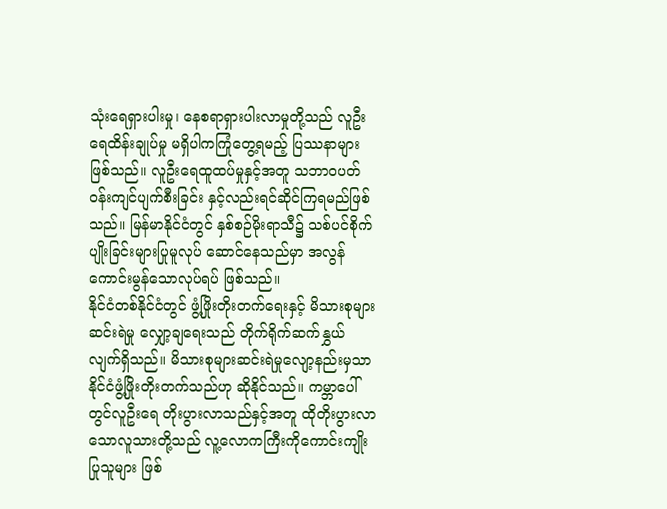သုံးရေရှားပါးမှု၊ နေစရာရှားပါးလာမှုတို့သည် လူဦးရေထိန်းချုပ်မှု မရှိပါကကြုံတွေ့ရမည့် ပြဿနာများဖြစ်သည်။ လူဦးရေထူထပ်မှုနှင့်အတူ သဘာဝပတ်ဝန်းကျင်ပျက်စီးခြင်း နှင့်လည်းရင်ဆိုင်ကြရမည်ဖြစ်သည်။ မြန်မာနိုင်ငံတွင် နှစ်စဉ်မိုးရာသီ၌ သစ်ပင်စိုက်ပျိုးခြင်းများပြုမူလုပ် ဆောင်နေသည်မှာ အလွန်ကောင်းမွန်သောလုပ်ရပ် ဖြစ်သည်။
နိုင်ငံတစ်နိုင်ငံတွင် ဖွံ့ဖြိုးတိုးတက်ရေးနှင့် မိသားစုများဆင်းရဲမှု လျှော့ချရေးသည် တိုက်ရိုက်ဆက်နွှယ် လျက်ရှိသည်။ မိသားစုများဆင်းရဲမှုလျော့နည်းမှသာ နိုင်ငံဖွံ့ဖြိုးတိုးတက်သည်ဟု ဆိုနိုင်သည်။ ကမ္ဘာပေါ် တွင်လူဦးရေ တိုးပွားလာသည်နှင့်အတူ ထိုတိုးပွားလာသောလူသားတို့သည် လူ့လောကကြီးကိုကောင်းကျိုး ပြုသူများ ဖြစ်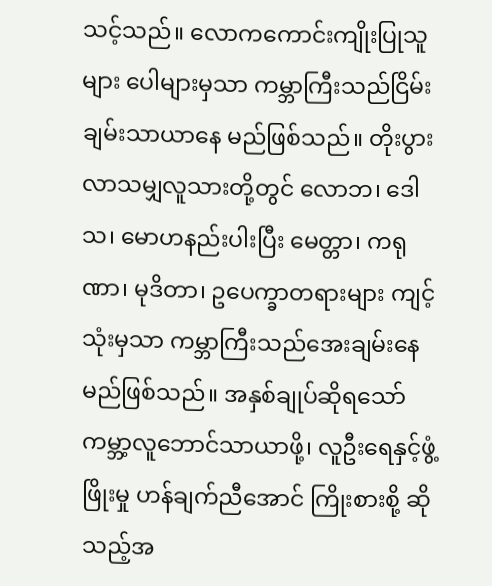သင့်သည်။ လောကကောင်းကျိုးပြုသူများ ပေါများမှသာ ကမ္ဘာကြီးသည်ငြိမ်းချမ်းသာယာနေ မည်ဖြစ်သည်။ တိုးပွားလာသမျှလူသားတို့တွင် လောဘ၊ ဒေါသ၊ မောဟနည်းပါးပြီး မေတ္တာ၊ ကရုဏာ၊ မုဒိတာ၊ ဥပေက္ခာတရားများ ကျင့်သုံးမှသာ ကမ္ဘာကြီးသည်အေးချမ်းနေမည်ဖြစ်သည်။ အနှစ်ချုပ်ဆိုရသော် ကမ္ဘာ့လူဘောင်သာယာဖို့၊ လူဦးရေနှင့်ဖွံ့ဖြိုးမှု ဟန်ချက်ညီအောင် ကြိုးစားစို့ ဆိုသည့်အ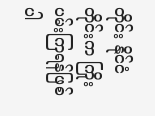တိုင်း နိုင်ငံတိုင်းက ကြိုးပမ်းကြရန်ဖြစ်ပါ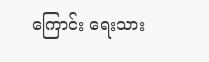ကြောင်း ရေးသား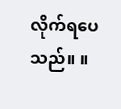လိုက်ရပေသည်။ ။